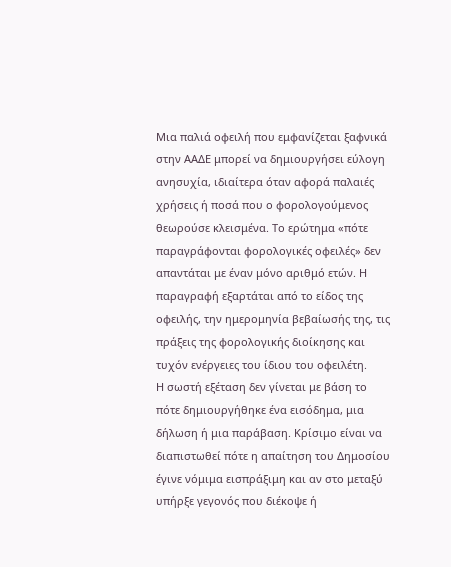Μια παλιά οφειλή που εμφανίζεται ξαφνικά στην ΑΑΔΕ μπορεί να δημιουργήσει εύλογη ανησυχία, ιδιαίτερα όταν αφορά παλαιές χρήσεις ή ποσά που ο φορολογούμενος θεωρούσε κλεισμένα. Το ερώτημα «πότε παραγράφονται φορολογικές οφειλές» δεν απαντάται με έναν μόνο αριθμό ετών. Η παραγραφή εξαρτάται από το είδος της οφειλής, την ημερομηνία βεβαίωσής της, τις πράξεις της φορολογικής διοίκησης και τυχόν ενέργειες του ίδιου του οφειλέτη.
Η σωστή εξέταση δεν γίνεται με βάση το πότε δημιουργήθηκε ένα εισόδημα, μια δήλωση ή μια παράβαση. Κρίσιμο είναι να διαπιστωθεί πότε η απαίτηση του Δημοσίου έγινε νόμιμα εισπράξιμη και αν στο μεταξύ υπήρξε γεγονός που διέκοψε ή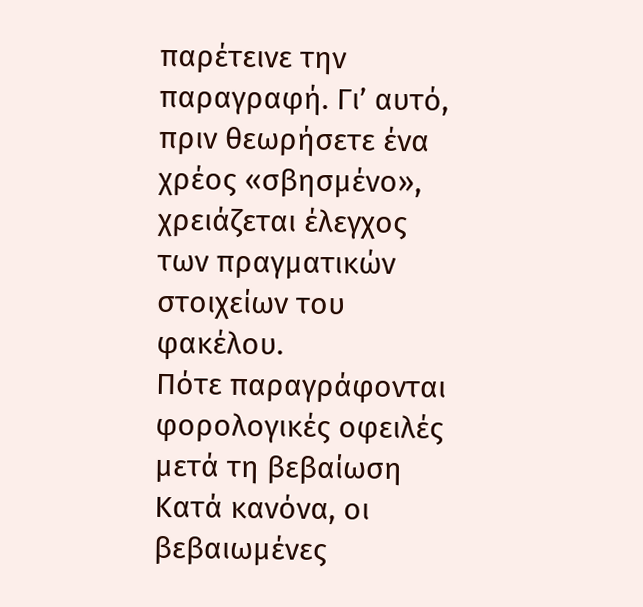παρέτεινε την παραγραφή. Γι’ αυτό, πριν θεωρήσετε ένα χρέος «σβησμένο», χρειάζεται έλεγχος των πραγματικών στοιχείων του φακέλου.
Πότε παραγράφονται φορολογικές οφειλές μετά τη βεβαίωση
Κατά κανόνα, οι βεβαιωμένες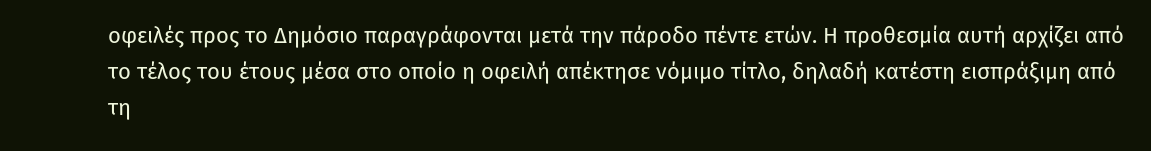οφειλές προς το Δημόσιο παραγράφονται μετά την πάροδο πέντε ετών. Η προθεσμία αυτή αρχίζει από το τέλος του έτους μέσα στο οποίο η οφειλή απέκτησε νόμιμο τίτλο, δηλαδή κατέστη εισπράξιμη από τη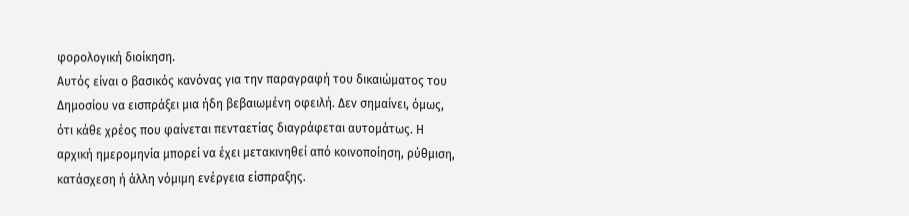φορολογική διοίκηση.
Αυτός είναι ο βασικός κανόνας για την παραγραφή του δικαιώματος του Δημοσίου να εισπράξει μια ήδη βεβαιωμένη οφειλή. Δεν σημαίνει, όμως, ότι κάθε χρέος που φαίνεται πενταετίας διαγράφεται αυτομάτως. Η αρχική ημερομηνία μπορεί να έχει μετακινηθεί από κοινοποίηση, ρύθμιση, κατάσχεση ή άλλη νόμιμη ενέργεια είσπραξης.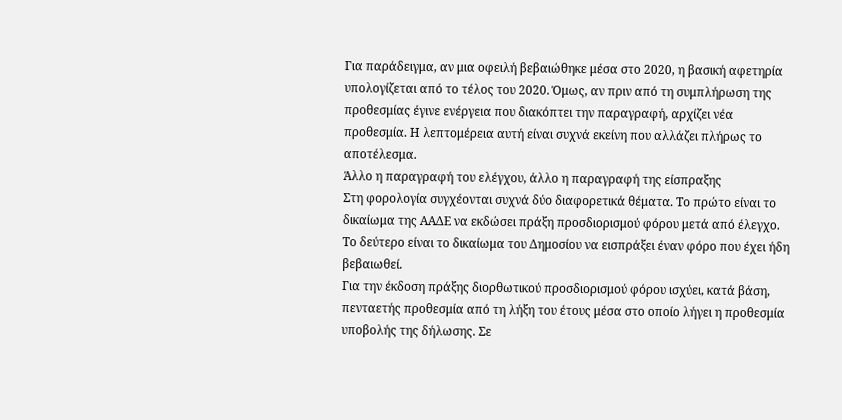Για παράδειγμα, αν μια οφειλή βεβαιώθηκε μέσα στο 2020, η βασική αφετηρία υπολογίζεται από το τέλος του 2020. Όμως, αν πριν από τη συμπλήρωση της προθεσμίας έγινε ενέργεια που διακόπτει την παραγραφή, αρχίζει νέα προθεσμία. Η λεπτομέρεια αυτή είναι συχνά εκείνη που αλλάζει πλήρως το αποτέλεσμα.
Άλλο η παραγραφή του ελέγχου, άλλο η παραγραφή της είσπραξης
Στη φορολογία συγχέονται συχνά δύο διαφορετικά θέματα. Το πρώτο είναι το δικαίωμα της ΑΑΔΕ να εκδώσει πράξη προσδιορισμού φόρου μετά από έλεγχο. Το δεύτερο είναι το δικαίωμα του Δημοσίου να εισπράξει έναν φόρο που έχει ήδη βεβαιωθεί.
Για την έκδοση πράξης διορθωτικού προσδιορισμού φόρου ισχύει, κατά βάση, πενταετής προθεσμία από τη λήξη του έτους μέσα στο οποίο λήγει η προθεσμία υποβολής της δήλωσης. Σε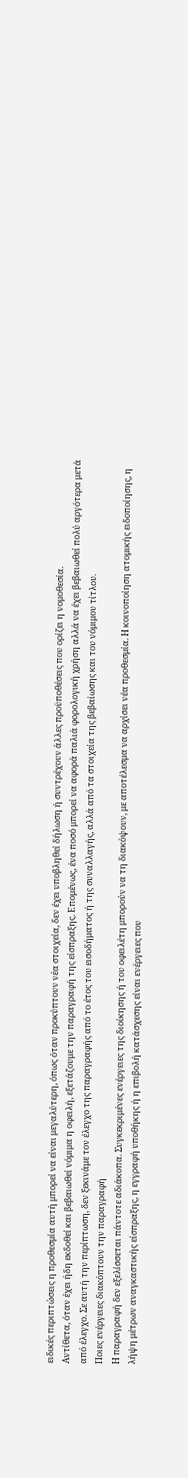ειδικές περιπτώσεις η προθεσμία αυτή μπορεί να είναι μεγαλύτερη, όπως όταν προκύπτουν νέα στοιχεία, δεν έχει υποβληθεί δήλωση ή συντρέχουν άλλες προϋποθέσεις που ορίζει η νομοθεσία.
Αντίθετα, όταν έχει ήδη εκδοθεί και βεβαιωθεί νόμιμα η οφειλή, εξετάζουμε την παραγραφή της είσπραξης. Επομένως, ένα ποσό μπορεί να αφορά παλιά φορολογική χρήση αλλά να έχει βεβαιωθεί πολύ αργότερα μετά από έλεγχο. Σε αυτή την περίπτωση, δεν ξεκινάμε τον έλεγχο της παραγραφής από το έτος του εισοδήματος ή της συναλλαγής, αλλά από τα στοιχεία της βεβαίωσης και του νόμιμου τίτλου.
Ποιες ενέργειες διακόπτουν την παραγραφή
Η παραγραφή δεν εξελίσσεται πάντοτε αδιάκοπα. Συγκεκριμένες ενέργειες της διοίκησης ή του οφειλέτη μπορούν να τη διακόψουν, με αποτέλεσμα να αρχίσει νέα προθεσμία. Η κοινοποίηση ατομικής ειδοποίησης, η λήψη μέτρων αναγκαστικής είσπραξης, η εγγραφή υποθήκης ή η επιβολή κατάσχεσης είναι ενέργειες που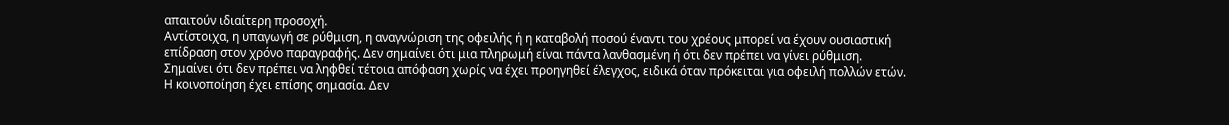απαιτούν ιδιαίτερη προσοχή.
Αντίστοιχα, η υπαγωγή σε ρύθμιση, η αναγνώριση της οφειλής ή η καταβολή ποσού έναντι του χρέους μπορεί να έχουν ουσιαστική επίδραση στον χρόνο παραγραφής. Δεν σημαίνει ότι μια πληρωμή είναι πάντα λανθασμένη ή ότι δεν πρέπει να γίνει ρύθμιση. Σημαίνει ότι δεν πρέπει να ληφθεί τέτοια απόφαση χωρίς να έχει προηγηθεί έλεγχος, ειδικά όταν πρόκειται για οφειλή πολλών ετών.
Η κοινοποίηση έχει επίσης σημασία. Δεν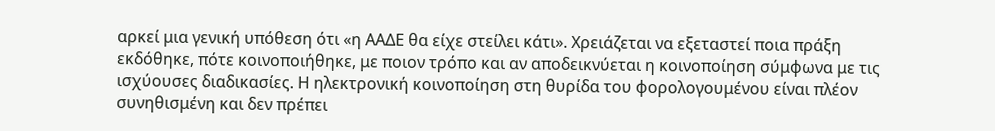αρκεί μια γενική υπόθεση ότι «η ΑΑΔΕ θα είχε στείλει κάτι». Χρειάζεται να εξεταστεί ποια πράξη εκδόθηκε, πότε κοινοποιήθηκε, με ποιον τρόπο και αν αποδεικνύεται η κοινοποίηση σύμφωνα με τις ισχύουσες διαδικασίες. Η ηλεκτρονική κοινοποίηση στη θυρίδα του φορολογουμένου είναι πλέον συνηθισμένη και δεν πρέπει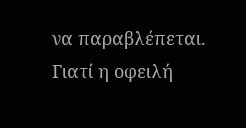να παραβλέπεται.
Γιατί η οφειλή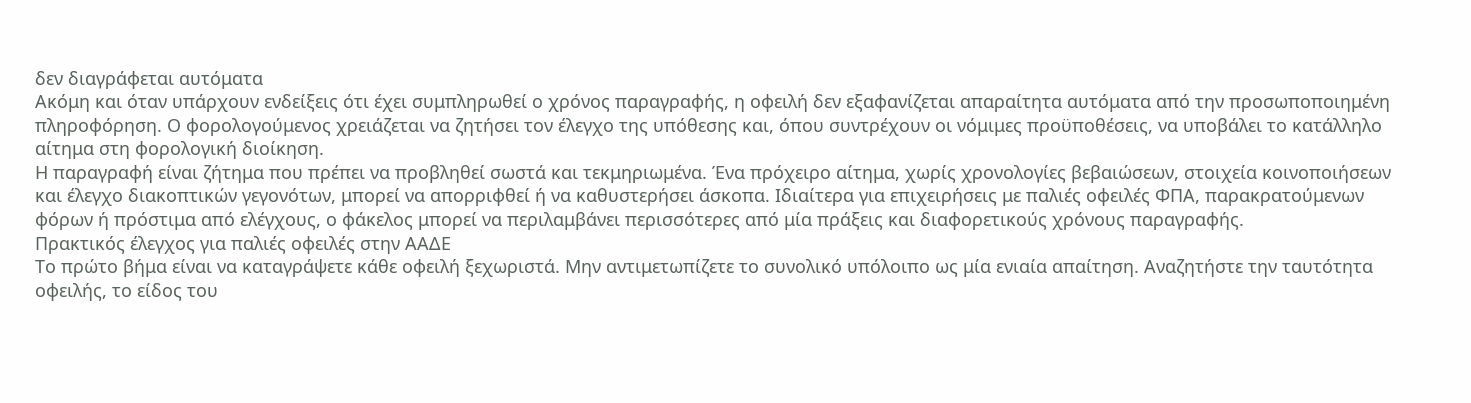δεν διαγράφεται αυτόματα
Ακόμη και όταν υπάρχουν ενδείξεις ότι έχει συμπληρωθεί ο χρόνος παραγραφής, η οφειλή δεν εξαφανίζεται απαραίτητα αυτόματα από την προσωποποιημένη πληροφόρηση. Ο φορολογούμενος χρειάζεται να ζητήσει τον έλεγχο της υπόθεσης και, όπου συντρέχουν οι νόμιμες προϋποθέσεις, να υποβάλει το κατάλληλο αίτημα στη φορολογική διοίκηση.
Η παραγραφή είναι ζήτημα που πρέπει να προβληθεί σωστά και τεκμηριωμένα. Ένα πρόχειρο αίτημα, χωρίς χρονολογίες βεβαιώσεων, στοιχεία κοινοποιήσεων και έλεγχο διακοπτικών γεγονότων, μπορεί να απορριφθεί ή να καθυστερήσει άσκοπα. Ιδιαίτερα για επιχειρήσεις με παλιές οφειλές ΦΠΑ, παρακρατούμενων φόρων ή πρόστιμα από ελέγχους, ο φάκελος μπορεί να περιλαμβάνει περισσότερες από μία πράξεις και διαφορετικούς χρόνους παραγραφής.
Πρακτικός έλεγχος για παλιές οφειλές στην ΑΑΔΕ
Το πρώτο βήμα είναι να καταγράψετε κάθε οφειλή ξεχωριστά. Μην αντιμετωπίζετε το συνολικό υπόλοιπο ως μία ενιαία απαίτηση. Αναζητήστε την ταυτότητα οφειλής, το είδος του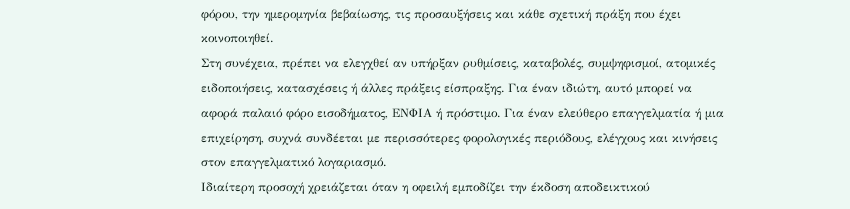φόρου, την ημερομηνία βεβαίωσης, τις προσαυξήσεις και κάθε σχετική πράξη που έχει κοινοποιηθεί.
Στη συνέχεια, πρέπει να ελεγχθεί αν υπήρξαν ρυθμίσεις, καταβολές, συμψηφισμοί, ατομικές ειδοποιήσεις, κατασχέσεις ή άλλες πράξεις είσπραξης. Για έναν ιδιώτη, αυτό μπορεί να αφορά παλαιό φόρο εισοδήματος, ΕΝΦΙΑ ή πρόστιμο. Για έναν ελεύθερο επαγγελματία ή μια επιχείρηση, συχνά συνδέεται με περισσότερες φορολογικές περιόδους, ελέγχους και κινήσεις στον επαγγελματικό λογαριασμό.
Ιδιαίτερη προσοχή χρειάζεται όταν η οφειλή εμποδίζει την έκδοση αποδεικτικού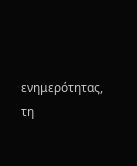ενημερότητας, τη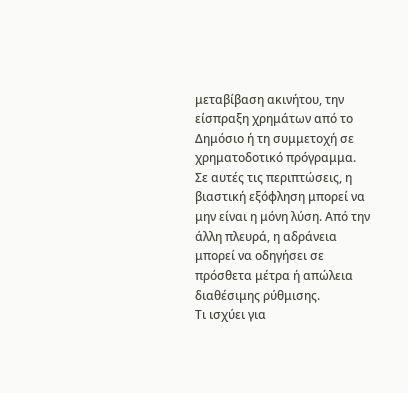μεταβίβαση ακινήτου, την είσπραξη χρημάτων από το Δημόσιο ή τη συμμετοχή σε χρηματοδοτικό πρόγραμμα. Σε αυτές τις περιπτώσεις, η βιαστική εξόφληση μπορεί να μην είναι η μόνη λύση. Από την άλλη πλευρά, η αδράνεια μπορεί να οδηγήσει σε πρόσθετα μέτρα ή απώλεια διαθέσιμης ρύθμισης.
Τι ισχύει για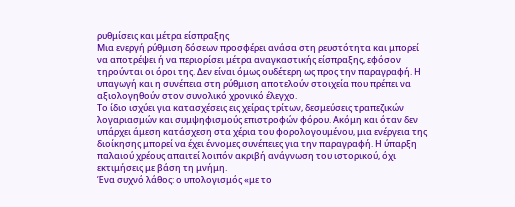ρυθμίσεις και μέτρα είσπραξης
Μια ενεργή ρύθμιση δόσεων προσφέρει ανάσα στη ρευστότητα και μπορεί να αποτρέψει ή να περιορίσει μέτρα αναγκαστικής είσπραξης, εφόσον τηρούνται οι όροι της. Δεν είναι όμως ουδέτερη ως προς την παραγραφή. Η υπαγωγή και η συνέπεια στη ρύθμιση αποτελούν στοιχεία που πρέπει να αξιολογηθούν στον συνολικό χρονικό έλεγχο.
Το ίδιο ισχύει για κατασχέσεις εις χείρας τρίτων, δεσμεύσεις τραπεζικών λογαριασμών και συμψηφισμούς επιστροφών φόρου. Ακόμη και όταν δεν υπάρχει άμεση κατάσχεση στα χέρια του φορολογουμένου, μια ενέργεια της διοίκησης μπορεί να έχει έννομες συνέπειες για την παραγραφή. Η ύπαρξη παλαιού χρέους απαιτεί λοιπόν ακριβή ανάγνωση του ιστορικού, όχι εκτιμήσεις με βάση τη μνήμη.
Ένα συχνό λάθος: ο υπολογισμός «με το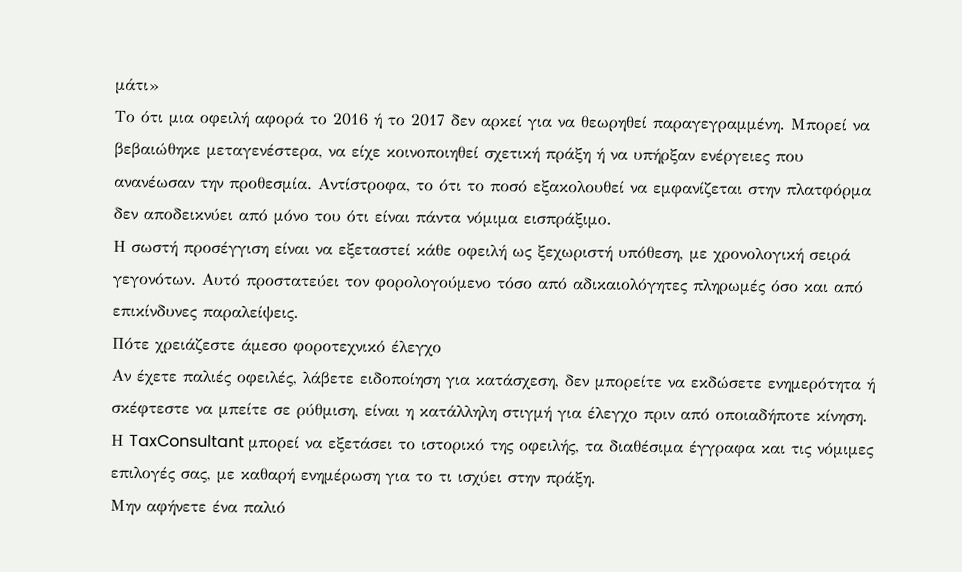μάτι»
Το ότι μια οφειλή αφορά το 2016 ή το 2017 δεν αρκεί για να θεωρηθεί παραγεγραμμένη. Μπορεί να βεβαιώθηκε μεταγενέστερα, να είχε κοινοποιηθεί σχετική πράξη ή να υπήρξαν ενέργειες που ανανέωσαν την προθεσμία. Αντίστροφα, το ότι το ποσό εξακολουθεί να εμφανίζεται στην πλατφόρμα δεν αποδεικνύει από μόνο του ότι είναι πάντα νόμιμα εισπράξιμο.
Η σωστή προσέγγιση είναι να εξεταστεί κάθε οφειλή ως ξεχωριστή υπόθεση, με χρονολογική σειρά γεγονότων. Αυτό προστατεύει τον φορολογούμενο τόσο από αδικαιολόγητες πληρωμές όσο και από επικίνδυνες παραλείψεις.
Πότε χρειάζεστε άμεσο φοροτεχνικό έλεγχο
Αν έχετε παλιές οφειλές, λάβετε ειδοποίηση για κατάσχεση, δεν μπορείτε να εκδώσετε ενημερότητα ή σκέφτεστε να μπείτε σε ρύθμιση, είναι η κατάλληλη στιγμή για έλεγχο πριν από οποιαδήποτε κίνηση. Η TaxConsultant μπορεί να εξετάσει το ιστορικό της οφειλής, τα διαθέσιμα έγγραφα και τις νόμιμες επιλογές σας, με καθαρή ενημέρωση για το τι ισχύει στην πράξη.
Μην αφήνετε ένα παλιό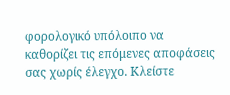φορολογικό υπόλοιπο να καθορίζει τις επόμενες αποφάσεις σας χωρίς έλεγχο. Κλείστε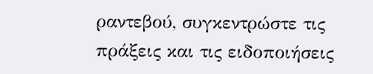ραντεβού, συγκεντρώστε τις πράξεις και τις ειδοποιήσεις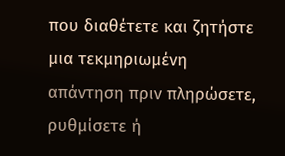που διαθέτετε και ζητήστε μια τεκμηριωμένη απάντηση πριν πληρώσετε, ρυθμίσετε ή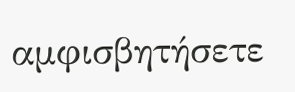αμφισβητήσετε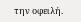την οφειλή.